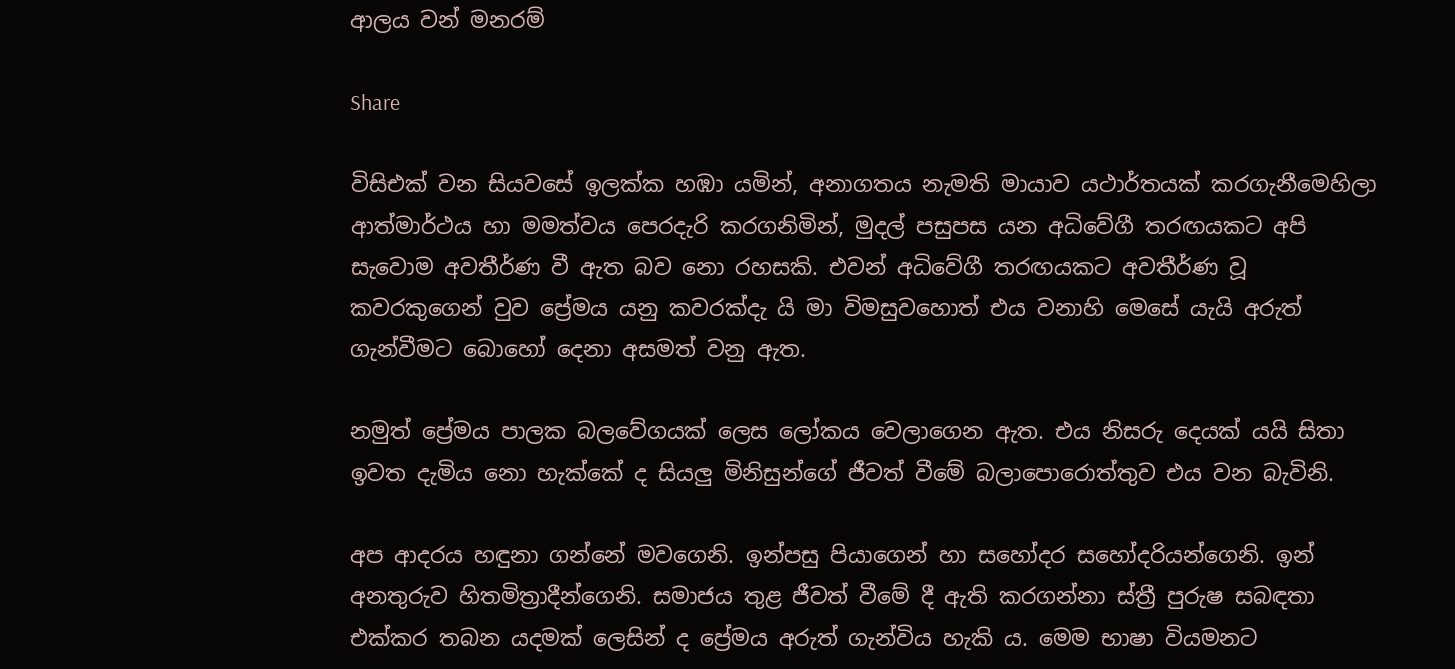ආලය වන් මනරම්

Share

විසිඑක් වන සියවසේ ඉලක්ක හඹා යමින්, අනාගතය නැමති මායාව යථාර්තයක් කරගැනීමෙහිලා ආත්මාර්ථය හා මමත්වය පෙරදැරි කරගනිමින්, මුදල් පසුපස යන අධිවේගී තරඟයකට අපි සැවොම අවතීර්ණ වී ඇත බව නො රහසකි. එවන් අධිවේගී තරඟයකට අවතීර්ණ වූ කවරකුගෙන් වුව ප්‍රේමය යනු කවරක්දැ යි මා විමසුවහොත් එය වනාහි මෙසේ යැයි අරුත් ගැන්වීමට බොහෝ දෙනා අසමත් වනු ඇත.

නමුත් ප්‍රේමය පාලක බලවේගයක් ලෙස ලෝකය වෙලාගෙන ඇත. එය නිසරු දෙයක් යයි සිතා ඉවත දැමිය නො හැක්කේ ද සියලු මිනිසුන්ගේ ජීවත් වීමේ බලාපොරොත්තුව එය වන බැවිනි.

අප ආදරය හඳුනා ගන්නේ මවගෙනි. ඉන්පසු පියාගෙන් හා සහෝදර සහෝදරියන්ගෙනි. ඉන් අනතුරුව හිතමිත්‍රාදීන්ගෙනි. සමාජය තුළ ජීවත් වීමේ දී ඇති කරගන්නා ස්ත්‍රී පුරුෂ සබඳතා එක්කර තබන යදමක් ලෙසින් ද ප්‍රේමය අරුත් ගැන්විය හැකි ය. මෙම භාෂා වියමනට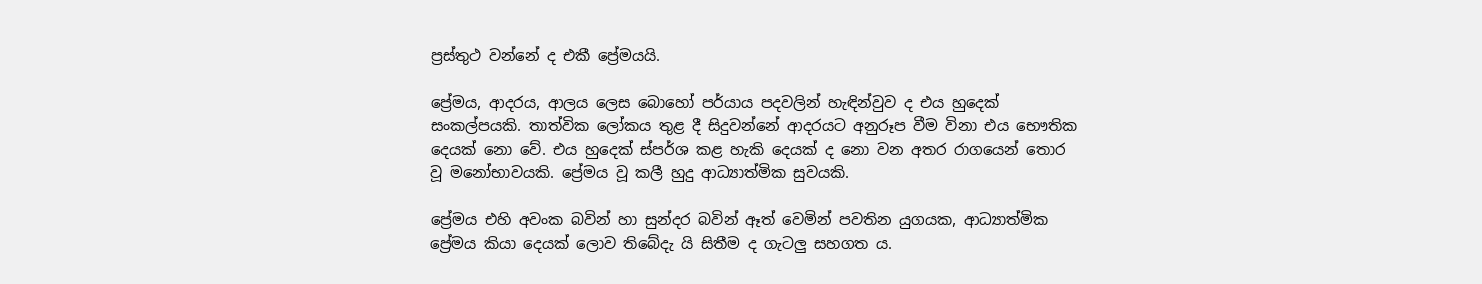ප්‍රස්තුථ වන්නේ ද එකී ප්‍රේමයයි.

ප්‍රේමය, ආදරය, ආලය ලෙස බොහෝ පර්යාය පදවලින් හැඳින්වුව ද එය හුදෙක් සංකල්පයකි. තාත්වික ලෝකය තුළ දී සිදුවන්නේ ආදරයට අනුරූප වීම විනා එය භෞතික දෙයක් නො වේ. එය හුදෙක් ස්පර්ශ කළ හැකි දෙයක් ද නො වන අතර රාගයෙන් තොර වූ මනෝභාවයකි. ප්‍රේමය වූ කලී හුදු ආධ්‍යාත්මික සුවයකි.

ප්‍රේමය එහි අවංක බවින් හා සුන්දර බවින් ඈත් වෙමින් පවතින යුගයක, ආධ්‍යාත්මික ප්‍රේමය කියා දෙයක් ලොව තිබේදැ යි සිතීම ද ගැටලු සහගත ය.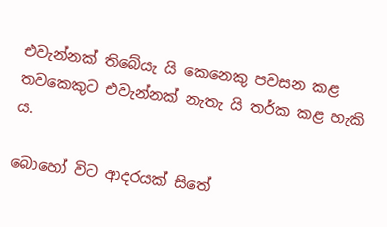එවැන්නක් තිබේයැ යි කෙනෙකු පවසන කළ තවකෙකුට එවැන්නක් නැතැ යි තර්ක කළ හැකි ය.

බොහෝ විට ආදරයක් සිතේ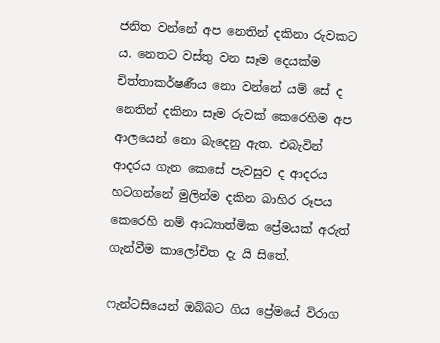ජනිත වන්නේ අප නෙතින් දකිනා රුවකට ය. නෙතට වස්තු වන සෑම දෙයක්ම චිත්තාකර්ෂණීය නො වන්නේ යම් සේ ද නෙතින් දකිනා සෑම රුවක් කෙරෙහිම අප ආලයෙන් නො බැදෙනු ඇත. එබැවින් ආදරය ගැන කෙසේ පැවසුව ද ආදරය හටගන්නේ මුලින්ම දකින බාහිර රූපය කෙරෙහි නම් ආධ්‍යාත්මික ප්‍රේමයක් අරුත් ගැන්වීම කාලෝචිත දැ යි සිතේ.

ෆැන්ටසියෙන් ඔබ්බට ගිය ප්‍රේමයේ විරාග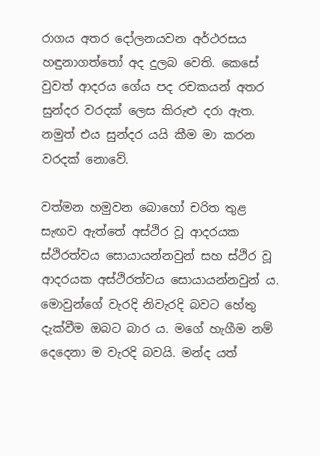රාගය අතර දෝලනයවන අර්ථරසය හඳුනාගත්තෝ අද දුලබ වෙති. කෙසේ වුවත් ආදරය ගේය පද රචකයන් අතර සුන්දර වරදක් ලෙස කිරුළු දරා ඇත. නමුත් එය සුන්දර යයි කීම මා කරන වරදක් නොවේ.

වත්මන හමුවන බොහෝ චරිත තුළ සැඟව ඇත්තේ අස්ථිර වූ ආදරයක ස්ථිරත්වය සොයායන්නවුන් සහ ස්ථිර වූ ආදරයක අස්ථිරත්වය සොයායන්නවුන් ය. මොවුන්ගේ වැරදි නිවැරදි බවට හේතු දැක්වීම ඔබට බාර ය. මගේ හැගීම නම් දෙදෙනා ම වැරදි බවයි. මන්ද යත්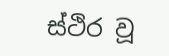ස්ථිර වූ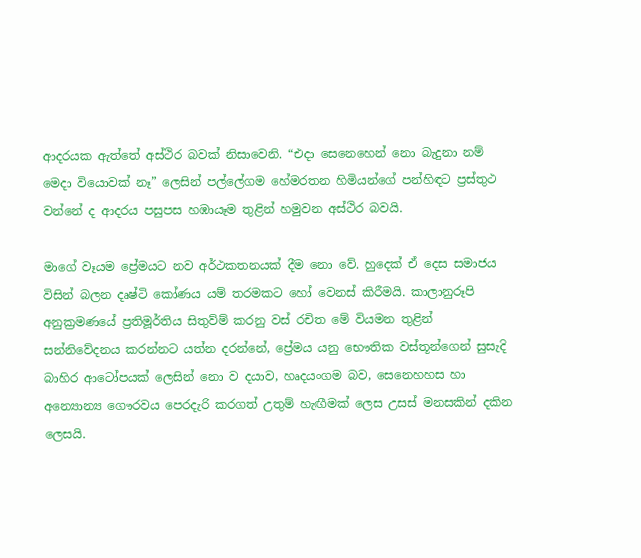ආදරයක ඇත්තේ අස්ථිර බවක් නිසාවෙනි. “එදා සෙනෙහෙන් නො බැදුනා නම් මෙදා වියොවක් නෑ” ලෙසින් පල්ලේගම හේමරතන හිමියන්ගේ පන්හිඳට ප්‍රස්තුථ වන්නේ ද ආදරය පසුපස හඹායෑම තුළින් හමුවන අස්ථිර බවයි.

මාගේ වෑයම ප්‍රේමයට නව අර්ථකතනයක් දීම නො වේ. හුදෙක් ඒ දෙස සමාජය විසින් බලන දෘෂ්ටි කෝණය යම් තරමකට හෝ වෙනස් කිරීමයි. කාලානුරූපි අනුක්‍රමණයේ ප්‍රතිමූර්තිය සිතුව්ම් කරනු වස් රචිත මේ වියමන තුළින් සන්නිවේදනය කරන්නට යත්න දරන්නේ, ප්‍රේමය යනු භෞතික වස්තූන්ගෙන් සුසැදි බාහිර ආටෝපයක් ලෙසින් නො ව දයාව, හෘදයංගම බව, සෙනෙහහස හා  අන්‍යොන්‍ය ගෞරවය පෙරදැරි කරගත් උතුම් හැඟීමක් ලෙස උසස් මනසකින් දකින ලෙසයි.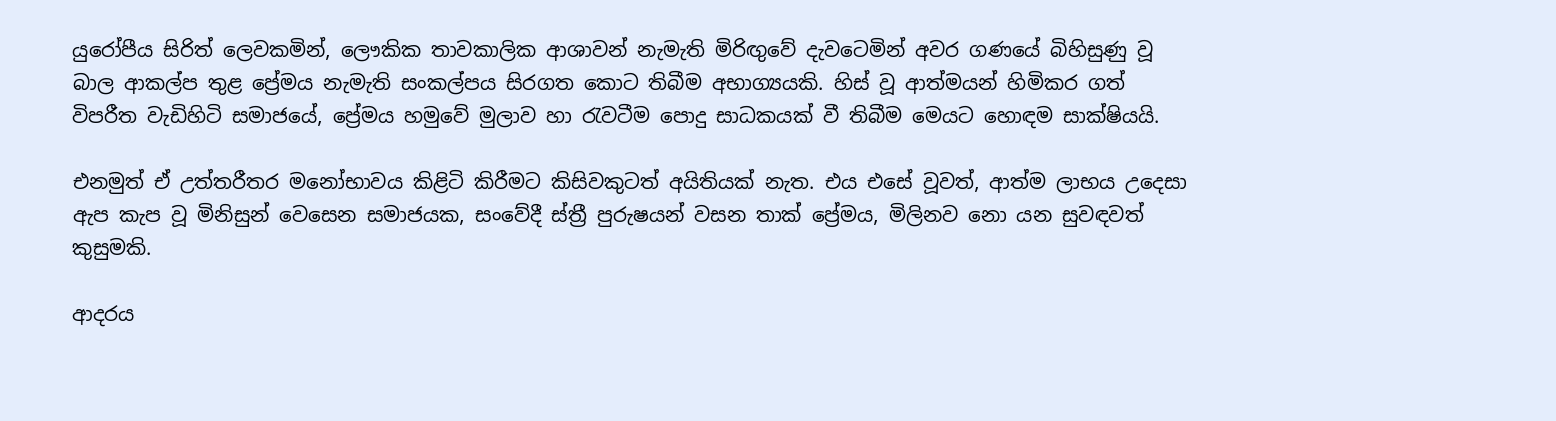යුරෝපීය සිරිත් ලෙවකමින්, ලෞකික තාවකාලික ආශාවන් නැමැති මිරිඟුවේ දැවටෙමින් අවර ගණයේ බිහිසුණු වූ බාල ආකල්ප තුළ ප්‍රේමය නැමැති සංකල්පය සිරගත කොට තිබීම අභාග්‍යයකි. හිස් වූ ආත්මයන් හිමිකර ගත් විපරීත වැඩිහිටි සමාජයේ, ප්‍රේමය හමුවේ මුලාව හා රැවටීම පොදු සාධකයක් වී තිබීම මෙයට හොඳම සාක්ෂියයි.

එනමුත් ඒ උත්තරීතර මනෝභාවය කිළිටි කිරීමට කිසිවකුටත් අයිතියක් නැත. එය එසේ වූවත්, ආත්ම ලාභය උදෙසා ඇප කැප වූ මිනිසුන් වෙසෙන සමාජයක, සංවේදී ස්ත්‍රී පුරුෂයන් වසන තාක් ප්‍රේමය, මිලිනව නො යන සුවඳවත් කුසුමකි.

ආදරය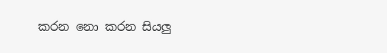කරන නො කරන සියලු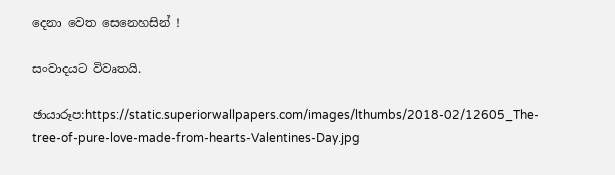දෙනා වෙත සෙනෙහසින් !

සංවාදයට විවෘතයි.

ඡායාරූප:https://static.superiorwallpapers.com/images/lthumbs/2018-02/12605_The-tree-of-pure-love-made-from-hearts-Valentines-Day.jpg